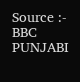Source :- BBC PUNJABI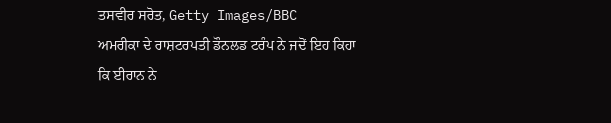ਤਸਵੀਰ ਸਰੋਤ, Getty Images/BBC
ਅਮਰੀਕਾ ਦੇ ਰਾਸ਼ਟਰਪਤੀ ਡੌਨਲਡ ਟਰੰਪ ਨੇ ਜਦੋਂ ਇਹ ਕਿਹਾ ਕਿ ਈਰਾਨ ਨੇ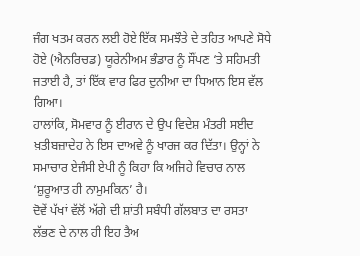ਜੰਗ ਖਤਮ ਕਰਨ ਲਈ ਹੋਏ ਇੱਕ ਸਮਝੌਤੇ ਦੇ ਤਹਿਤ ਆਪਣੇ ਸੋਧੇ ਹੋਏ (ਐਨਰਿਚਡ) ਯੂਰੇਨੀਅਮ ਭੰਡਾਰ ਨੂੰ ਸੌਂਪਣ ‘ਤੇ ਸਹਿਮਤੀ ਜਤਾਈ ਹੈ, ਤਾਂ ਇੱਕ ਵਾਰ ਫਿਰ ਦੁਨੀਆ ਦਾ ਧਿਆਨ ਇਸ ਵੱਲ ਗਿਆ।
ਹਾਲਾਂਕਿ, ਸੋਮਵਾਰ ਨੂੰ ਈਰਾਨ ਦੇ ਉਪ ਵਿਦੇਸ਼ ਮੰਤਰੀ ਸਈਦ ਖ਼ਤੀਬਜ਼ਾਦੇਹ ਨੇ ਇਸ ਦਾਅਵੇ ਨੂੰ ਖਾਰਜ ਕਰ ਦਿੱਤਾ। ਉਨ੍ਹਾਂ ਨੇ ਸਮਾਚਾਰ ਏਜੰਸੀ ਏਪੀ ਨੂੰ ਕਿਹਾ ਕਿ ਅਜਿਹੇ ਵਿਚਾਰ ਨਾਲ ‘ਸ਼ੁਰੂਆਤ ਹੀ ਨਾਮੁਮਕਿਨ’ ਹੈ।
ਦੋਵੇਂ ਪੱਖਾਂ ਵੱਲੋਂ ਅੱਗੇ ਦੀ ਸ਼ਾਂਤੀ ਸਬੰਧੀ ਗੱਲਬਾਤ ਦਾ ਰਸਤਾ ਲੱਭਣ ਦੇ ਨਾਲ ਹੀ ਇਹ ਤੈਅ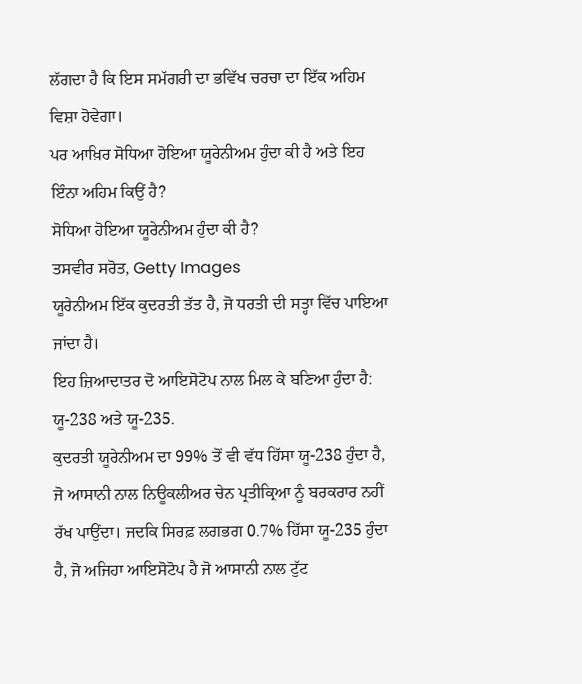ਲੱਗਦਾ ਹੈ ਕਿ ਇਸ ਸਮੱਗਰੀ ਦਾ ਭਵਿੱਖ ਚਰਚਾ ਦਾ ਇੱਕ ਅਹਿਮ ਵਿਸ਼ਾ ਹੋਵੇਗਾ।
ਪਰ ਆਖ਼ਿਰ ਸੋਧਿਆ ਹੋਇਆ ਯੂਰੇਨੀਅਮ ਹੁੰਦਾ ਕੀ ਹੈ ਅਤੇ ਇਹ ਇੰਨਾ ਅਹਿਮ ਕਿਉਂ ਹੈ?
ਸੋਧਿਆ ਹੋਇਆ ਯੂਰੇਨੀਅਮ ਹੁੰਦਾ ਕੀ ਹੈ?
ਤਸਵੀਰ ਸਰੋਤ, Getty Images
ਯੂਰੇਨੀਅਮ ਇੱਕ ਕੁਦਰਤੀ ਤੱਤ ਹੈ, ਜੋ ਧਰਤੀ ਦੀ ਸਤ੍ਹਾ ਵਿੱਚ ਪਾਇਆ ਜਾਂਦਾ ਹੈ।
ਇਹ ਜ਼ਿਆਦਾਤਰ ਦੋ ਆਇਸੋਟੋਪ ਨਾਲ ਮਿਲ ਕੇ ਬਣਿਆ ਹੁੰਦਾ ਹੈ: ਯੂ-238 ਅਤੇ ਯੂ-235.
ਕੁਦਰਤੀ ਯੂਰੇਨੀਅਮ ਦਾ 99% ਤੋਂ ਵੀ ਵੱਧ ਹਿੱਸਾ ਯੂ-238 ਹੁੰਦਾ ਹੈ, ਜੋ ਆਸਾਨੀ ਨਾਲ ਨਿਊਕਲੀਅਰ ਚੇਨ ਪ੍ਰਤੀਕ੍ਰਿਆ ਨੂੰ ਬਰਕਰਾਰ ਨਹੀਂ ਰੱਖ ਪਾਉਂਦਾ। ਜਦਕਿ ਸਿਰਫ਼ ਲਗਭਗ 0.7% ਹਿੱਸਾ ਯੂ-235 ਹੁੰਦਾ ਹੈ, ਜੋ ਅਜਿਹਾ ਆਇਸੋਟੋਪ ਹੈ ਜੋ ਆਸਾਨੀ ਨਾਲ ਟੁੱਟ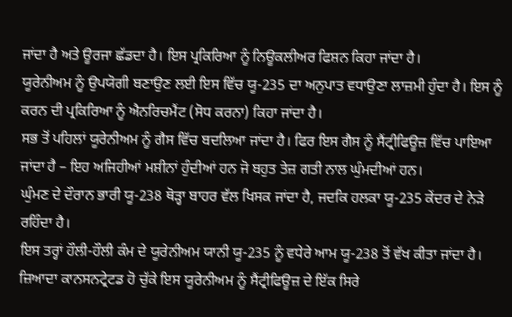ਜਾਂਦਾ ਹੈ ਅਤੇ ਊਰਜਾ ਛੱਡਦਾ ਹੈ। ਇਸ ਪ੍ਰਕਿਰਿਆ ਨੂੰ ਨਿਊਕਲੀਅਰ ਫਿਸ਼ਨ ਕਿਹਾ ਜਾਂਦਾ ਹੈ।
ਯੂਰੇਨੀਅਮ ਨੂੰ ਉਪਯੋਗੀ ਬਣਾਉਣ ਲਈ ਇਸ ਵਿੱਚ ਯੂ-235 ਦਾ ਅਨੁਪਾਤ ਵਧਾਉਣਾ ਲਾਜ਼ਮੀ ਹੁੰਦਾ ਹੈ। ਇਸ ਨੂੰ ਕਰਨ ਦੀ ਪ੍ਰਕਿਰਿਆ ਨੂੰ ਐਨਰਿਚਮੈਂਟ (ਸੋਧ ਕਰਨਾ) ਕਿਹਾ ਜਾਂਦਾ ਹੈ।
ਸਭ ਤੋਂ ਪਹਿਲਾਂ ਯੂਰੇਨੀਅਮ ਨੂੰ ਗੈਸ ਵਿੱਚ ਬਦਲਿਆ ਜਾਂਦਾ ਹੈ। ਫਿਰ ਇਸ ਗੈਸ ਨੂੰ ਸੈਂਟ੍ਰੀਫਿਊਜ਼ ਵਿੱਚ ਪਾਇਆ ਜਾਂਦਾ ਹੈ – ਇਹ ਅਜਿਹੀਆਂ ਮਸ਼ੀਨਾਂ ਹੁੰਦੀਆਂ ਹਨ ਜੋ ਬਹੁਤ ਤੇਜ਼ ਗਤੀ ਨਾਲ ਘੁੰਮਦੀਆਂ ਹਨ।
ਘੁੰਮਣ ਦੇ ਦੌਰਾਨ ਭਾਰੀ ਯੂ-238 ਥੋੜ੍ਹਾ ਬਾਹਰ ਵੱਲ ਖਿਸਕ ਜਾਂਦਾ ਹੈ, ਜਦਕਿ ਹਲਕਾ ਯੂ-235 ਕੇਂਦਰ ਦੇ ਨੇੜੇ ਰਹਿੰਦਾ ਹੈ।
ਇਸ ਤਰ੍ਹਾਂ ਹੌਲੀ-ਹੌਲੀ ਕੰਮ ਦੇ ਯੂਰੇਨੀਅਮ ਯਾਨੀ ਯੂ-235 ਨੂੰ ਵਧੇਰੇ ਆਮ ਯੂ-238 ਤੋਂ ਵੱਖ ਕੀਤਾ ਜਾਂਦਾ ਹੈ।
ਜ਼ਿਆਦਾ ਕਾਨਸਨਟ੍ਰੇਟਡ ਹੋ ਚੁੱਕੇ ਇਸ ਯੂਰੇਨੀਅਮ ਨੂੰ ਸੈਂਟ੍ਰੀਫਿਊਜ਼ ਦੇ ਇੱਕ ਸਿਰੇ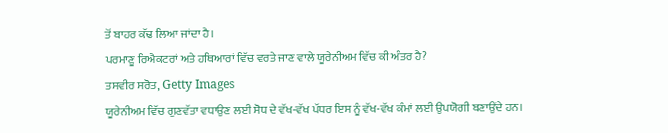ਤੋਂ ਬਾਹਰ ਕੱਢ ਲਿਆ ਜਾਂਦਾ ਹੈ।
ਪਰਮਾਣੂ ਰਿਐਕਟਰਾਂ ਅਤੇ ਹਥਿਆਰਾਂ ਵਿੱਚ ਵਰਤੇ ਜਾਣ ਵਾਲੇ ਯੂਰੇਨੀਅਮ ਵਿੱਚ ਕੀ ਅੰਤਰ ਹੈ?
ਤਸਵੀਰ ਸਰੋਤ, Getty Images
ਯੂਰੇਨੀਅਮ ਵਿੱਚ ਗੁਣਵੱਤਾ ਵਧਾਉਣ ਲਈ ਸੋਧ ਦੇ ਵੱਖ-ਵੱਖ ਪੱਧਰ ਇਸ ਨੂੰ ਵੱਖ-ਵੱਖ ਕੰਮਾਂ ਲਈ ਉਪਯੋਗੀ ਬਣਾਉਂਦੇ ਹਨ।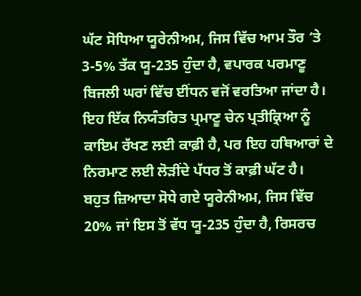ਘੱਟ ਸੋਧਿਆ ਯੂਰੇਨੀਅਮ, ਜਿਸ ਵਿੱਚ ਆਮ ਤੌਰ ‘ਤੇ 3-5% ਤੱਕ ਯੂ-235 ਹੁੰਦਾ ਹੈ, ਵਪਾਰਕ ਪਰਮਾਣੂ ਬਿਜਲੀ ਘਰਾਂ ਵਿੱਚ ਈਂਧਨ ਵਜੋਂ ਵਰਤਿਆ ਜਾਂਦਾ ਹੈ। ਇਹ ਇੱਕ ਨਿਯੰਤਰਿਤ ਪ੍ਰਮਾਣੂ ਚੇਨ ਪ੍ਰਤੀਕ੍ਰਿਆ ਨੂੰ ਕਾਇਮ ਰੱਖਣ ਲਈ ਕਾਫ਼ੀ ਹੈ, ਪਰ ਇਹ ਹਥਿਆਰਾਂ ਦੇ ਨਿਰਮਾਣ ਲਈ ਲੋੜੀਂਦੇ ਪੱਧਰ ਤੋਂ ਕਾਫ਼ੀ ਘੱਟ ਹੈ।
ਬਹੁਤ ਜ਼ਿਆਦਾ ਸੋਧੇ ਗਏ ਯੂਰੇਨੀਅਮ, ਜਿਸ ਵਿੱਚ 20% ਜਾਂ ਇਸ ਤੋਂ ਵੱਧ ਯੂ-235 ਹੁੰਦਾ ਹੈ, ਰਿਸਰਚ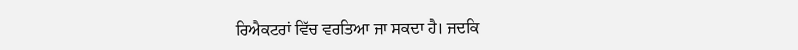ਰਿਐਕਟਰਾਂ ਵਿੱਚ ਵਰਤਿਆ ਜਾ ਸਕਦਾ ਹੈ। ਜਦਕਿ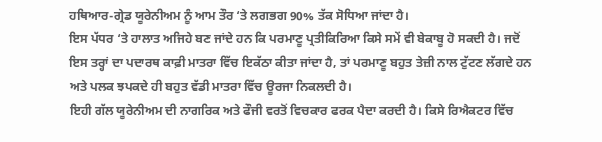ਹਥਿਆਰ-ਗ੍ਰੇਡ ਯੂਰੇਨੀਅਮ ਨੂੰ ਆਮ ਤੌਰ ‘ਤੇ ਲਗਭਗ 90% ਤੱਕ ਸੋਧਿਆ ਜਾਂਦਾ ਹੈ।
ਇਸ ਪੱਧਰ ‘ਤੇ ਹਾਲਾਤ ਅਜਿਹੇ ਬਣ ਜਾਂਦੇ ਹਨ ਕਿ ਪਰਮਾਣੂ ਪ੍ਰਤੀਕਿਰਿਆ ਕਿਸੇ ਸਮੇਂ ਵੀ ਬੇਕਾਬੂ ਹੋ ਸਕਦੀ ਹੈ। ਜਦੋਂ ਇਸ ਤਰ੍ਹਾਂ ਦਾ ਪਦਾਰਥ ਕਾਫ਼ੀ ਮਾਤਰਾ ਵਿੱਚ ਇਕੱਠਾ ਕੀਤਾ ਜਾਂਦਾ ਹੈ, ਤਾਂ ਪਰਮਾਣੂ ਬਹੁਤ ਤੇਜ਼ੀ ਨਾਲ ਟੁੱਟਣ ਲੱਗਦੇ ਹਨ ਅਤੇ ਪਲਕ ਝਪਕਦੇ ਹੀ ਬਹੁਤ ਵੱਡੀ ਮਾਤਰਾ ਵਿੱਚ ਊਰਜਾ ਨਿਕਲਦੀ ਹੈ।
ਇਹੀ ਗੱਲ ਯੂਰੇਨੀਅਮ ਦੀ ਨਾਗਰਿਕ ਅਤੇ ਫੌਜੀ ਵਰਤੋਂ ਵਿਚਕਾਰ ਫਰਕ ਪੈਦਾ ਕਰਦੀ ਹੈ। ਕਿਸੇ ਰਿਐਕਟਰ ਵਿੱਚ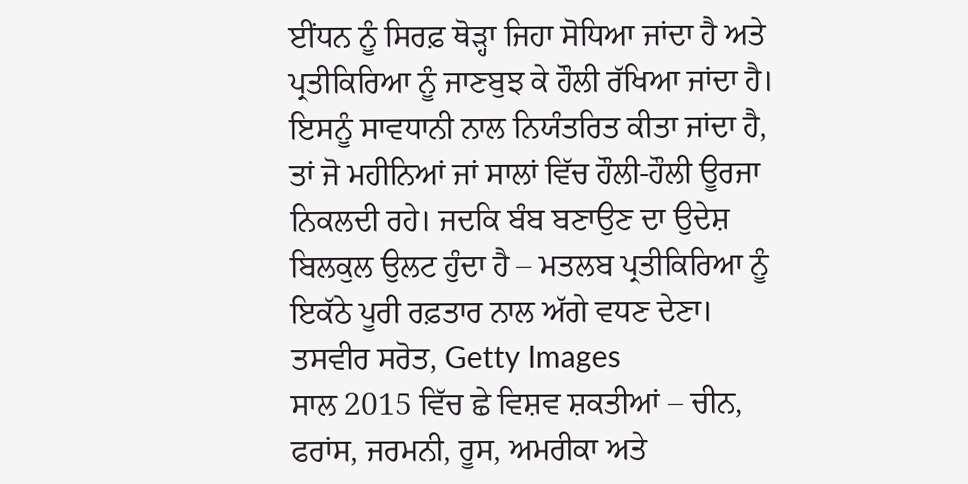ਈਂਧਨ ਨੂੰ ਸਿਰਫ਼ ਥੋੜ੍ਹਾ ਜਿਹਾ ਸੋਧਿਆ ਜਾਂਦਾ ਹੈ ਅਤੇ ਪ੍ਰਤੀਕਿਰਿਆ ਨੂੰ ਜਾਣਬੁਝ ਕੇ ਹੌਲੀ ਰੱਖਿਆ ਜਾਂਦਾ ਹੈ।
ਇਸਨੂੰ ਸਾਵਧਾਨੀ ਨਾਲ ਨਿਯੰਤਰਿਤ ਕੀਤਾ ਜਾਂਦਾ ਹੈ, ਤਾਂ ਜੋ ਮਹੀਨਿਆਂ ਜਾਂ ਸਾਲਾਂ ਵਿੱਚ ਹੌਲੀ-ਹੌਲੀ ਊਰਜਾ ਨਿਕਲਦੀ ਰਹੇ। ਜਦਕਿ ਬੰਬ ਬਣਾਉਣ ਦਾ ਉਦੇਸ਼ ਬਿਲਕੁਲ ਉਲਟ ਹੁੰਦਾ ਹੈ – ਮਤਲਬ ਪ੍ਰਤੀਕਿਰਿਆ ਨੂੰ ਇਕੱਠੇ ਪੂਰੀ ਰਫ਼ਤਾਰ ਨਾਲ ਅੱਗੇ ਵਧਣ ਦੇਣਾ।
ਤਸਵੀਰ ਸਰੋਤ, Getty Images
ਸਾਲ 2015 ਵਿੱਚ ਛੇ ਵਿਸ਼ਵ ਸ਼ਕਤੀਆਂ – ਚੀਨ, ਫਰਾਂਸ, ਜਰਮਨੀ, ਰੂਸ, ਅਮਰੀਕਾ ਅਤੇ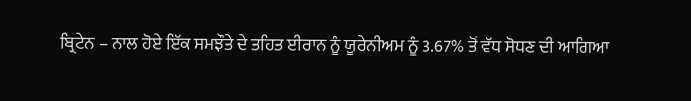ਬ੍ਰਿਟੇਨ – ਨਾਲ ਹੋਏ ਇੱਕ ਸਮਝੌਤੇ ਦੇ ਤਹਿਤ ਈਰਾਨ ਨੂੰ ਯੂਰੇਨੀਅਮ ਨੂੰ 3.67% ਤੋਂ ਵੱਧ ਸੋਧਣ ਦੀ ਆਗਿਆ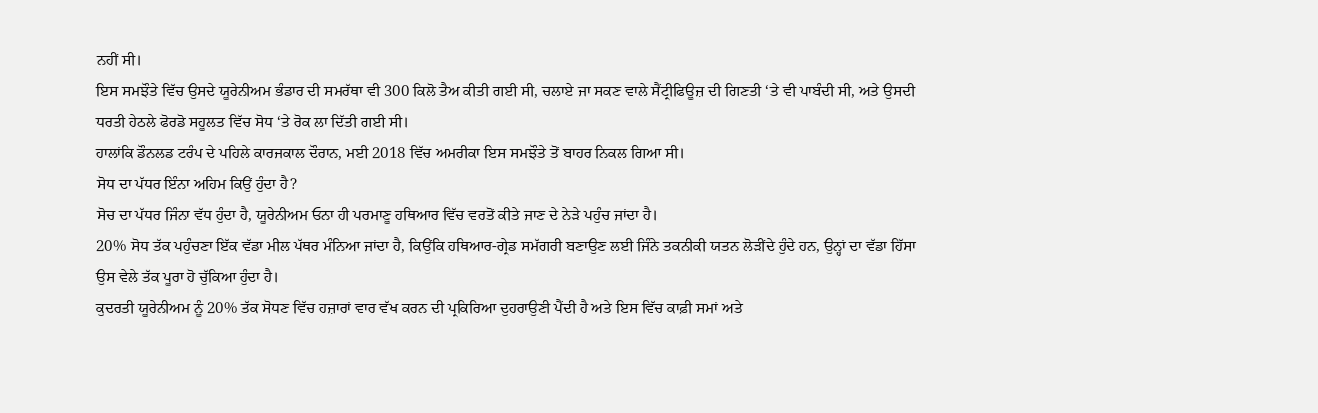ਨਹੀਂ ਸੀ।
ਇਸ ਸਮਝੌਤੇ ਵਿੱਚ ਉਸਦੇ ਯੂਰੇਨੀਅਮ ਭੰਡਾਰ ਦੀ ਸਮਰੱਥਾ ਵੀ 300 ਕਿਲੋ ਤੈਅ ਕੀਤੀ ਗਈ ਸੀ, ਚਲਾਏ ਜਾ ਸਕਣ ਵਾਲੇ ਸੈਂਟ੍ਰੀਫਿਊਜ਼ ਦੀ ਗਿਣਤੀ ‘ਤੇ ਵੀ ਪਾਬੰਦੀ ਸੀ, ਅਤੇ ਉਸਦੀ ਧਰਤੀ ਹੇਠਲੇ ਫੋਰਡੋ ਸਹੂਲਤ ਵਿੱਚ ਸੋਧ ‘ਤੇ ਰੋਕ ਲਾ ਦਿੱਤੀ ਗਈ ਸੀ।
ਹਾਲਾਂਕਿ ਡੌਨਲਡ ਟਰੰਪ ਦੇ ਪਹਿਲੇ ਕਾਰਜਕਾਲ ਦੌਰਾਨ, ਮਈ 2018 ਵਿੱਚ ਅਮਰੀਕਾ ਇਸ ਸਮਝੌਤੇ ਤੋਂ ਬਾਹਰ ਨਿਕਲ ਗਿਆ ਸੀ।
ਸੋਧ ਦਾ ਪੱਧਰ ਇੰਨਾ ਅਹਿਮ ਕਿਉਂ ਹੁੰਦਾ ਹੈ?
ਸੋਚ ਦਾ ਪੱਧਰ ਜਿੰਨਾ ਵੱਧ ਹੁੰਦਾ ਹੈ, ਯੂਰੇਨੀਅਮ ਓਨਾ ਹੀ ਪਰਮਾਣੂ ਹਥਿਆਰ ਵਿੱਚ ਵਰਤੋਂ ਕੀਤੇ ਜਾਣ ਦੇ ਨੇੜੇ ਪਹੁੰਚ ਜਾਂਦਾ ਹੈ।
20% ਸੋਧ ਤੱਕ ਪਹੁੰਚਣਾ ਇੱਕ ਵੱਡਾ ਮੀਲ ਪੱਥਰ ਮੰਨਿਆ ਜਾਂਦਾ ਹੈ, ਕਿਉਂਕਿ ਹਥਿਆਰ-ਗ੍ਰੇਡ ਸਮੱਗਰੀ ਬਣਾਉਣ ਲਈ ਜਿੰਨੇ ਤਕਨੀਕੀ ਯਤਨ ਲੋੜੀਂਦੇ ਹੁੰਦੇ ਹਨ, ਉਨ੍ਹਾਂ ਦਾ ਵੱਡਾ ਹਿੱਸਾ ਉਸ ਵੇਲੇ ਤੱਕ ਪੂਰਾ ਹੋ ਚੁੱਕਿਆ ਹੁੰਦਾ ਹੈ।
ਕੁਦਰਤੀ ਯੂਰੇਨੀਅਮ ਨੂੰ 20% ਤੱਕ ਸੋਧਣ ਵਿੱਚ ਹਜ਼ਾਰਾਂ ਵਾਰ ਵੱਖ ਕਰਨ ਦੀ ਪ੍ਰਕਿਰਿਆ ਦੁਹਰਾਉਣੀ ਪੈਂਦੀ ਹੈ ਅਤੇ ਇਸ ਵਿੱਚ ਕਾਫ਼ੀ ਸਮਾਂ ਅਤੇ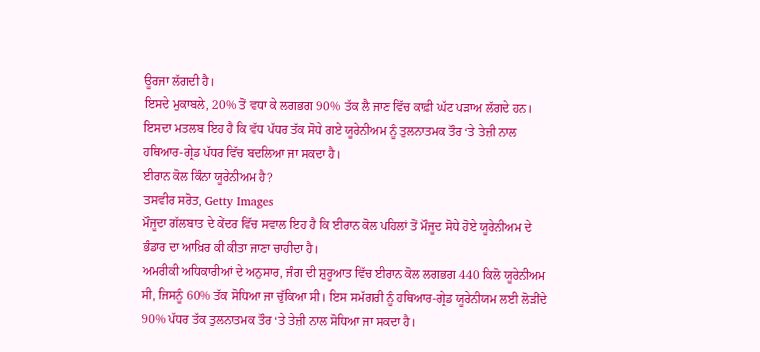ਊਰਜਾ ਲੱਗਦੀ ਹੈ।
ਇਸਦੇ ਮੁਕਾਬਲੇ, 20% ਤੋਂ ਵਧਾ ਕੇ ਲਗਭਗ 90% ਤੱਕ ਲੈ ਜਾਣ ਵਿੱਚ ਕਾਫ਼ੀ ਘੱਟ ਪੜਾਅ ਲੱਗਦੇ ਹਨ।
ਇਸਦਾ ਮਤਲਬ ਇਹ ਹੈ ਕਿ ਵੱਧ ਪੱਧਰ ਤੱਕ ਸੋਧੇ ਗਏ ਯੂਰੇਨੀਅਮ ਨੂੰ ਤੁਲਨਾਤਮਕ ਤੌਰ ‘ਤੇ ਤੇਜ਼ੀ ਨਾਲ ਹਥਿਆਰ-ਗ੍ਰੇਡ ਪੱਧਰ ਵਿੱਚ ਬਦਲਿਆ ਜਾ ਸਕਦਾ ਹੈ।
ਈਰਾਨ ਕੋਲ ਕਿੰਨਾ ਯੂਰੇਨੀਅਮ ਹੈ?
ਤਸਵੀਰ ਸਰੋਤ, Getty Images
ਮੌਜੂਦਾ ਗੱਲਬਾਤ ਦੇ ਕੇਂਦਰ ਵਿੱਚ ਸਵਾਲ ਇਹ ਹੈ ਕਿ ਈਰਾਨ ਕੋਲ ਪਹਿਲਾਂ ਤੋਂ ਮੌਜੂਦ ਸੋਧੇ ਹੋਏ ਯੂਰੇਨੀਅਮ ਦੇ ਭੰਡਾਰ ਦਾ ਆਖ਼ਿਰ ਕੀ ਕੀਤਾ ਜਾਣਾ ਚਾਹੀਦਾ ਹੈ।
ਅਮਰੀਕੀ ਅਧਿਕਾਰੀਆਂ ਦੇ ਅਨੁਸਾਰ, ਜੰਗ ਦੀ ਸ਼ੁਰੂਆਤ ਵਿੱਚ ਈਰਾਨ ਕੋਲ ਲਗਭਗ 440 ਕਿਲੋ ਯੂਰੇਨੀਅਮ ਸੀ, ਜਿਸਨੂੰ 60% ਤੱਕ ਸੋਧਿਆ ਜਾ ਚੁੱਕਿਆ ਸੀ। ਇਸ ਸਮੱਗਰੀ ਨੂੰ ਹਥਿਆਰ-ਗ੍ਰੇਡ ਯੂਰੇਨੀਯਮ ਲਈ ਲੋੜੀਂਦੇ 90% ਪੱਧਰ ਤੱਕ ਤੁਲਨਾਤਮਕ ਤੌਰ ‘ਤੇ ਤੇਜ਼ੀ ਨਾਲ ਸੋਧਿਆ ਜਾ ਸਕਦਾ ਹੈ।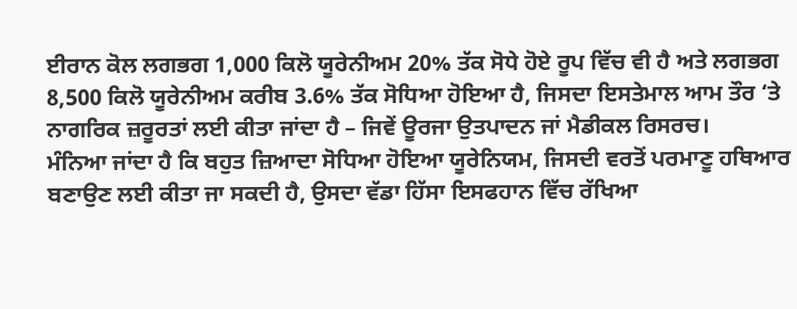ਈਰਾਨ ਕੋਲ ਲਗਭਗ 1,000 ਕਿਲੋ ਯੂਰੇਨੀਅਮ 20% ਤੱਕ ਸੋਧੇ ਹੋਏ ਰੂਪ ਵਿੱਚ ਵੀ ਹੈ ਅਤੇ ਲਗਭਗ 8,500 ਕਿਲੋ ਯੂਰੇਨੀਅਮ ਕਰੀਬ 3.6% ਤੱਕ ਸੋਧਿਆ ਹੋਇਆ ਹੈ, ਜਿਸਦਾ ਇਸਤੇਮਾਲ ਆਮ ਤੌਰ ‘ਤੇ ਨਾਗਰਿਕ ਜ਼ਰੂਰਤਾਂ ਲਈ ਕੀਤਾ ਜਾਂਦਾ ਹੈ – ਜਿਵੇਂ ਊਰਜਾ ਉਤਪਾਦਨ ਜਾਂ ਮੈਡੀਕਲ ਰਿਸਰਚ।
ਮੰਨਿਆ ਜਾਂਦਾ ਹੈ ਕਿ ਬਹੁਤ ਜ਼ਿਆਦਾ ਸੋਧਿਆ ਹੋਇਆ ਯੂਰੇਨਿਯਮ, ਜਿਸਦੀ ਵਰਤੋਂ ਪਰਮਾਣੂ ਹਥਿਆਰ ਬਣਾਉਣ ਲਈ ਕੀਤਾ ਜਾ ਸਕਦੀ ਹੈ, ਉਸਦਾ ਵੱਡਾ ਹਿੱਸਾ ਇਸਫਹਾਨ ਵਿੱਚ ਰੱਖਿਆ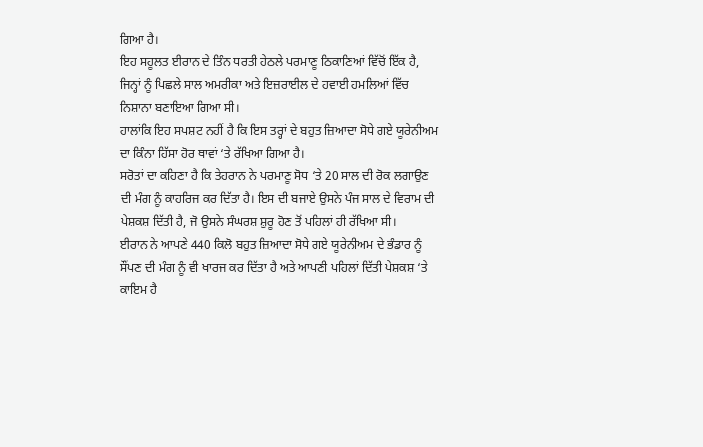ਗਿਆ ਹੈ।
ਇਹ ਸਹੂਲਤ ਈਰਾਨ ਦੇ ਤਿੰਨ ਧਰਤੀ ਹੇਠਲੇ ਪਰਮਾਣੂ ਠਿਕਾਣਿਆਂ ਵਿੱਚੋਂ ਇੱਕ ਹੈ, ਜਿਨ੍ਹਾਂ ਨੂੰ ਪਿਛਲੇ ਸਾਲ ਅਮਰੀਕਾ ਅਤੇ ਇਜ਼ਰਾਈਲ ਦੇ ਹਵਾਈ ਹਮਲਿਆਂ ਵਿੱਚ ਨਿਸ਼ਾਨਾ ਬਣਾਇਆ ਗਿਆ ਸੀ।
ਹਾਲਾਂਕਿ ਇਹ ਸਪਸ਼ਟ ਨਹੀਂ ਹੈ ਕਿ ਇਸ ਤਰ੍ਹਾਂ ਦੇ ਬਹੁਤ ਜ਼ਿਆਦਾ ਸੋਧੇ ਗਏ ਯੂਰੇਨੀਅਮ ਦਾ ਕਿੰਨਾ ਹਿੱਸਾ ਹੋਰ ਥਾਵਾਂ ‘ਤੇ ਰੱਖਿਆ ਗਿਆ ਹੈ।
ਸਰੋਤਾਂ ਦਾ ਕਹਿਣਾ ਹੈ ਕਿ ਤੇਹਰਾਨ ਨੇ ਪਰਮਾਣੂ ਸੋਧ ‘ਤੇ 20 ਸਾਲ ਦੀ ਰੋਕ ਲਗਾਉਣ ਦੀ ਮੰਗ ਨੂੰ ਕਾਹਰਿਜ ਕਰ ਦਿੱਤਾ ਹੈ। ਇਸ ਦੀ ਬਜਾਏ ਉਸਨੇ ਪੰਜ ਸਾਲ ਦੇ ਵਿਰਾਮ ਦੀ ਪੇਸ਼ਕਸ਼ ਦਿੱਤੀ ਹੈ, ਜੋ ਉਸਨੇ ਸੰਘਰਸ਼ ਸ਼ੁਰੂ ਹੋਣ ਤੋਂ ਪਹਿਲਾਂ ਹੀ ਰੱਖਿਆ ਸੀ।
ਈਰਾਨ ਨੇ ਆਪਣੇ 440 ਕਿਲੋ ਬਹੁਤ ਜ਼ਿਆਦਾ ਸੋਧੇ ਗਏ ਯੂਰੇਨੀਅਮ ਦੇ ਭੰਡਾਰ ਨੂੰ ਸੌਂਪਣ ਦੀ ਮੰਗ ਨੂੰ ਵੀ ਖਾਰਜ ਕਰ ਦਿੱਤਾ ਹੈ ਅਤੇ ਆਪਣੀ ਪਹਿਲਾਂ ਦਿੱਤੀ ਪੇਸ਼ਕਸ਼ ‘ਤੇ ਕਾਇਮ ਹੈ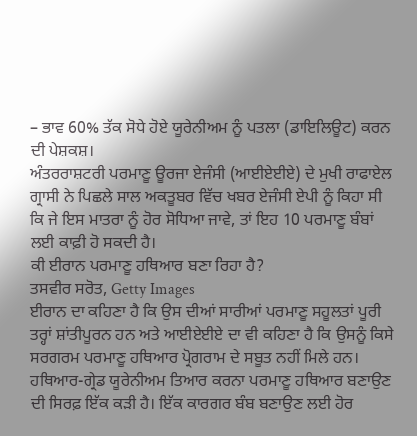– ਭਾਵ 60% ਤੱਕ ਸੋਧੇ ਹੋਏ ਯੂਰੇਨੀਅਮ ਨੂੰ ਪਤਲਾ (ਡਾਇਲਿਊਟ) ਕਰਨ ਦੀ ਪੇਸ਼ਕਸ਼।
ਅੰਤਰਰਾਸ਼ਟਰੀ ਪਰਮਾਣੂ ਊਰਜਾ ਏਜੰਸੀ (ਆਈਏਈਏ) ਦੇ ਮੁਖੀ ਰਾਫਾਏਲ ਗ੍ਰਾਸੀ ਨੇ ਪਿਛਲੇ ਸਾਲ ਅਕਤੂਬਰ ਵਿੱਚ ਖਬਰ ਏਜੰਸੀ ਏਪੀ ਨੂੰ ਕਿਹਾ ਸੀ ਕਿ ਜੇ ਇਸ ਮਾਤਰਾ ਨੂੰ ਹੋਰ ਸੋਧਿਆ ਜਾਵੇ, ਤਾਂ ਇਹ 10 ਪਰਮਾਣੂ ਬੰਬਾਂ ਲਈ ਕਾਫ਼ੀ ਹੋ ਸਕਦੀ ਹੈ।
ਕੀ ਈਰਾਨ ਪਰਮਾਣੂ ਹਥਿਆਰ ਬਣਾ ਰਿਹਾ ਹੈ?
ਤਸਵੀਰ ਸਰੋਤ, Getty Images
ਈਰਾਨ ਦਾ ਕਹਿਣਾ ਹੈ ਕਿ ਉਸ ਦੀਆਂ ਸਾਰੀਆਂ ਪਰਮਾਣੂ ਸਹੂਲਤਾਂ ਪੂਰੀ ਤਰ੍ਹਾਂ ਸ਼ਾਂਤੀਪੂਰਨ ਹਨ ਅਤੇ ਆਈਏਈਏ ਦਾ ਵੀ ਕਹਿਣਾ ਹੈ ਕਿ ਉਸਨੂੰ ਕਿਸੇ ਸਰਗਰਮ ਪਰਮਾਣੂ ਹਥਿਆਰ ਪ੍ਰੋਗਰਾਮ ਦੇ ਸਬੂਤ ਨਹੀਂ ਮਿਲੇ ਹਨ।
ਹਥਿਆਰ-ਗ੍ਰੇਡ ਯੂਰੇਨੀਅਮ ਤਿਆਰ ਕਰਨਾ ਪਰਮਾਣੂ ਹਥਿਆਰ ਬਣਾਉਣ ਦੀ ਸਿਰਫ਼ ਇੱਕ ਕੜੀ ਹੈ। ਇੱਕ ਕਾਰਗਰ ਬੰਬ ਬਣਾਉਣ ਲਈ ਹੋਰ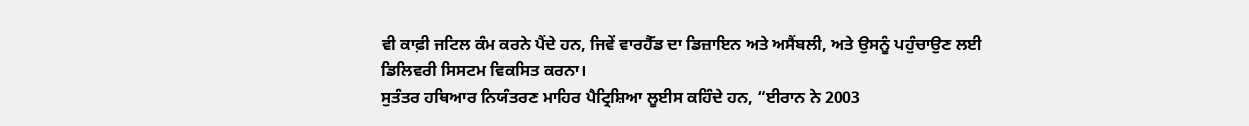ਵੀ ਕਾਫ਼ੀ ਜਟਿਲ ਕੰਮ ਕਰਨੇ ਪੈਂਦੇ ਹਨ, ਜਿਵੇਂ ਵਾਰਹੈੱਡ ਦਾ ਡਿਜ਼ਾਇਨ ਅਤੇ ਅਸੈਂਬਲੀ, ਅਤੇ ਉਸਨੂੰ ਪਹੁੰਚਾਉਣ ਲਈ ਡਿਲਿਵਰੀ ਸਿਸਟਮ ਵਿਕਸਿਤ ਕਰਨਾ।
ਸੁਤੰਤਰ ਹਥਿਆਰ ਨਿਯੰਤਰਣ ਮਾਹਿਰ ਪੈਟ੍ਰਿਸ਼ਿਆ ਲੂਈਸ ਕਹਿੰਦੇ ਹਨ, “ਈਰਾਨ ਨੇ 2003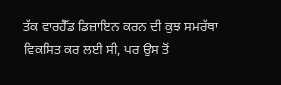ਤੱਕ ਵਾਰਹੈੱਡ ਡਿਜ਼ਾਇਨ ਕਰਨ ਦੀ ਕੁਝ ਸਮਰੱਥਾ ਵਿਕਸਿਤ ਕਰ ਲਈ ਸੀ, ਪਰ ਉਸ ਤੋਂ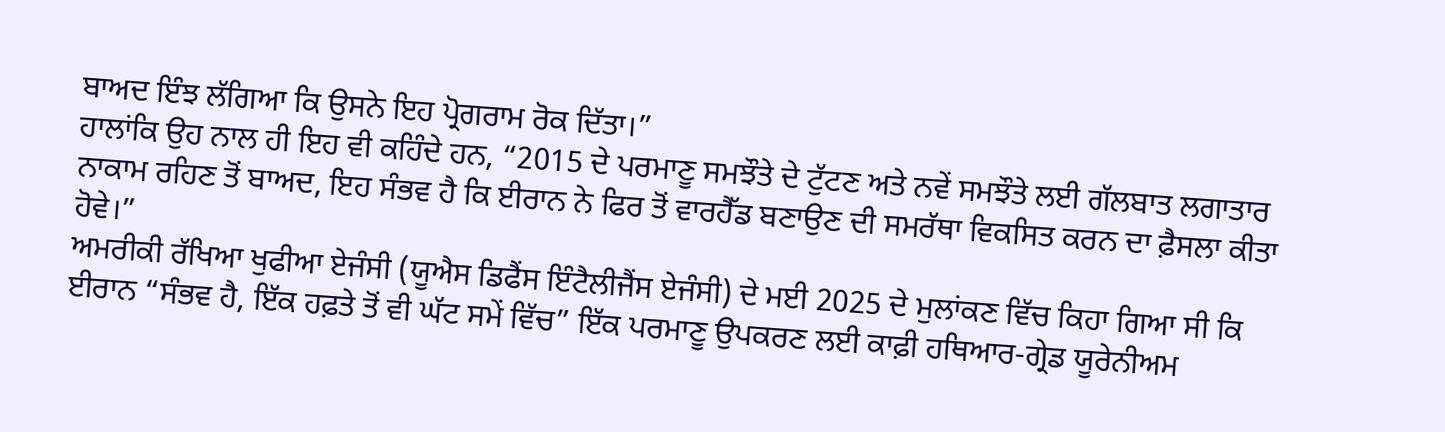ਬਾਅਦ ਇੰਝ ਲੱਗਿਆ ਕਿ ਉਸਨੇ ਇਹ ਪ੍ਰੋਗਰਾਮ ਰੋਕ ਦਿੱਤਾ।”
ਹਾਲਾਂਕਿ ਉਹ ਨਾਲ ਹੀ ਇਹ ਵੀ ਕਹਿੰਦੇ ਹਨ, “2015 ਦੇ ਪਰਮਾਣੂ ਸਮਝੌਤੇ ਦੇ ਟੁੱਟਣ ਅਤੇ ਨਵੇਂ ਸਮਝੌਤੇ ਲਈ ਗੱਲਬਾਤ ਲਗਾਤਾਰ ਨਾਕਾਮ ਰਹਿਣ ਤੋਂ ਬਾਅਦ, ਇਹ ਸੰਭਵ ਹੈ ਕਿ ਈਰਾਨ ਨੇ ਫਿਰ ਤੋਂ ਵਾਰਹੈੱਡ ਬਣਾਉਣ ਦੀ ਸਮਰੱਥਾ ਵਿਕਸਿਤ ਕਰਨ ਦਾ ਫ਼ੈਸਲਾ ਕੀਤਾ ਹੋਵੇ।”
ਅਮਰੀਕੀ ਰੱਖਿਆ ਖੁਫੀਆ ਏਜੰਸੀ (ਯੂਐਸ ਡਿਫੈਂਸ ਇੰਟੈਲੀਜੈਂਸ ਏਜੰਸੀ) ਦੇ ਮਈ 2025 ਦੇ ਮੁਲਾਂਕਣ ਵਿੱਚ ਕਿਹਾ ਗਿਆ ਸੀ ਕਿ ਈਰਾਨ “ਸੰਭਵ ਹੈ, ਇੱਕ ਹਫ਼ਤੇ ਤੋਂ ਵੀ ਘੱਟ ਸਮੇਂ ਵਿੱਚ” ਇੱਕ ਪਰਮਾਣੂ ਉਪਕਰਣ ਲਈ ਕਾਫ਼ੀ ਹਥਿਆਰ-ਗ੍ਰੇਡ ਯੂਰੇਨੀਅਮ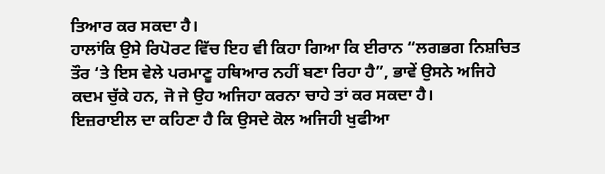ਤਿਆਰ ਕਰ ਸਕਦਾ ਹੈ।
ਹਾਲਾਂਕਿ ਉਸੇ ਰਿਪੋਰਟ ਵਿੱਚ ਇਹ ਵੀ ਕਿਹਾ ਗਿਆ ਕਿ ਈਰਾਨ “ਲਗਭਗ ਨਿਸ਼ਚਿਤ ਤੌਰ ‘ਤੇ ਇਸ ਵੇਲੇ ਪਰਮਾਣੂ ਹਥਿਆਰ ਨਹੀਂ ਬਣਾ ਰਿਹਾ ਹੈ”, ਭਾਵੇਂ ਉਸਨੇ ਅਜਿਹੇ ਕਦਮ ਚੁੱਕੇ ਹਨ, ਜੋ ਜੇ ਉਹ ਅਜਿਹਾ ਕਰਨਾ ਚਾਹੇ ਤਾਂ ਕਰ ਸਕਦਾ ਹੈ।
ਇਜ਼ਰਾਈਲ ਦਾ ਕਹਿਣਾ ਹੈ ਕਿ ਉਸਦੇ ਕੋਲ ਅਜਿਹੀ ਖੁਫੀਆ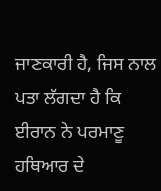ਜਾਣਕਾਰੀ ਹੈ, ਜਿਸ ਨਾਲ ਪਤਾ ਲੱਗਦਾ ਹੈ ਕਿ ਈਰਾਨ ਨੇ ਪਰਮਾਣੂ ਹਥਿਆਰ ਦੇ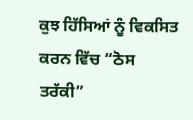ਕੁਝ ਹਿੱਸਿਆਂ ਨੂੰ ਵਿਕਸਿਤ ਕਰਨ ਵਿੱਚ “ਠੋਸ ਤਰੱਕੀ”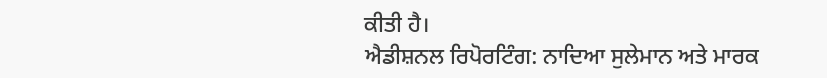ਕੀਤੀ ਹੈ।
ਐਡੀਸ਼ਨਲ ਰਿਪੋਰਟਿੰਗ: ਨਾਦਿਆ ਸੁਲੇਮਾਨ ਅਤੇ ਮਾਰਕ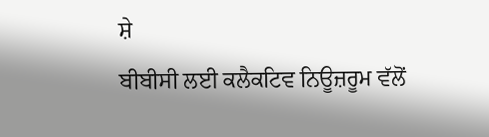ਸ਼ੇ
ਬੀਬੀਸੀ ਲਈ ਕਲੈਕਟਿਵ ਨਿਊਜ਼ਰੂਮ ਵੱਲੋਂ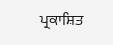ਪ੍ਰਕਾਸ਼ਿਤ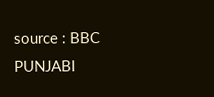source : BBC PUNJABI